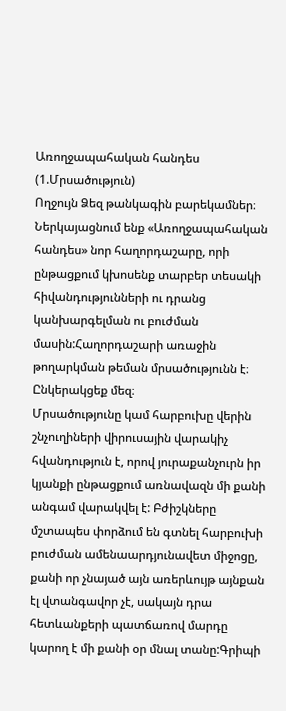Առողջապահական հանդես (1.Մրսածություն)
Ողջույն Ձեզ թանկագին բարեկամներ։ Ներկայացնում ենք «Առողջապահական հանդես» նոր հաղորդաշարը, որի ընթացքում կխոսենք տարբեր տեսակի հիվանդությունների ու դրանց կանխարգելման ու բուժման մասին:Հաղորդաշարի առաջին թողարկման թեման մրսածությունն է։ Ընկերակցեք մեզ։
Մրսածությունը կամ հարբուխը վերին շնչուղիների վիրուսային վարակիչ հվանդություն է, որով յուրաքանչուրն իր կյանքի ընթացքում առնավազն մի քանի անգամ վարակվել է: Բժիշկները մշտապես փորձում են գտնել հարբուխի բուժման ամենաարդյունավետ միջոցը, քանի որ չնայած այն առերևույթ այնքան էլ վտանգավոր չէ, սակայն դրա հետևանքերի պատճառով մարդը կարող է մի քանի օր մնալ տանը:Գրիպի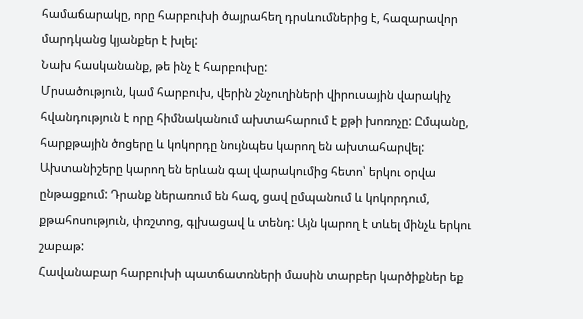համաճարակը, որը հարբուխի ծայրահեղ դրսևումներից է, հազարավոր մարդկանց կյանքեր է խլել:
Նախ հասկանանք, թե ինչ է հարբուխը:
Մրսածություն, կամ հարբուխ, վերին շնչուղիների վիրուսային վարակիչ հվանդություն է որը հիմնականում ախտահարում է քթի խոռոչը: Ըմպանը, հարքթային ծոցերը և կոկորդը նույնպես կարող են ախտահարվել: Ախտանիշերը կարող են երևան գալ վարակումից հետո՝ երկու օրվա ընթացքում: Դրանք ներառում են հազ, ցավ ըմպանում և կոկորդում, քթահոսություն, փռշտոց, գլխացավ և տենդ: Այն կարող է տևել մինչև երկու շաբաթ:
Հավանաբար հարբուխի պատճատռների մասին տարբեր կարծիքներ եք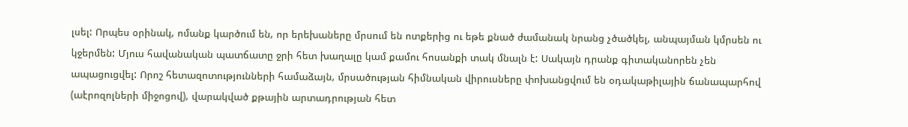լսել: Որպես օրինակ, ոմանք կարծում են, որ երեխաները մրսում են ոտքերից ու եթե քնած ժամանակ նրանց չծածկել, անպայման կմրսեն ու կջերմեն: Մյուս հավանական պատճատը ջրի հետ խաղալը կամ քամու հոսանքի տակ մնալն է: Սակայն դրանք գիտականորեն չեն ապացուցվել: Որոշ հետազոտությունների համաձայն, մրսածության հիմնական վիրուսները փոխանցվում են օդակաթիլային ճանապարհով (աէրոզոլների միջոցով), վարակված քթային արտադրության հետ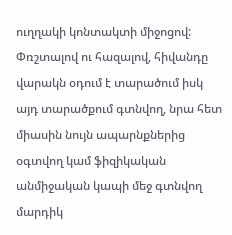ուղղակի կոնտակտի միջոցով: Փռշտալով ու հազալով, հիվանդը վարակն օդում է տարածում իսկ այդ տարածքում գտնվող, նրա հետ միասին նույն ապարնքներից օգտվող կամ ֆիզիկական անմիջական կապի մեջ գտնվող մարդիկ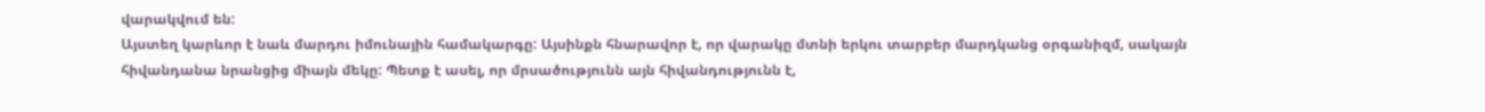վարակվում են:
Այստեղ կարևոր է նաև մարդու իմունային համակարգը: Այսինքն հնարավոր է, որ վարակը մտնի երկու տարբեր մարդկանց օրգանիզմ, սակայն հիվանդանա նրանցից միայն մեկը: Պետք է ասել, որ մրսածությունն այն հիվանդությունն է,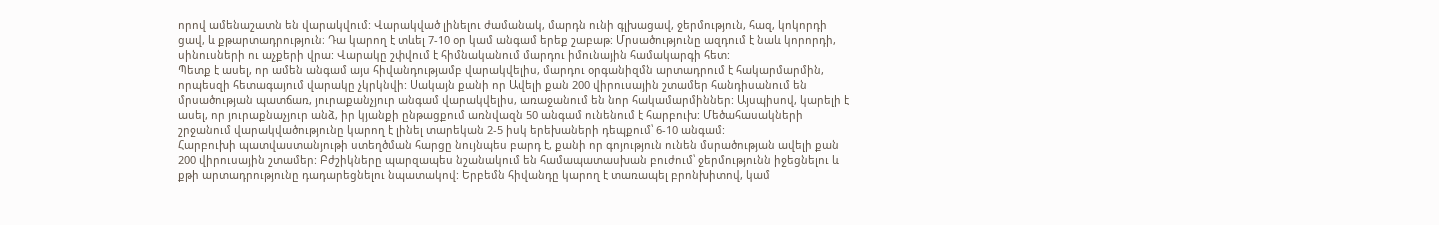որով ամենաշատն են վարակվում: Վարակված լինելու ժամանակ, մարդն ունի գլխացավ, ջերմություն, հազ, կոկորդի ցավ, և քթարտադրություն։ Դա կարող է տևել 7-10 օր կամ անգամ երեք շաբաթ: Մրսածությունը ազդում է նաև կորորդի, սինուսների ու աչքերի վրա: Վարակը շփվում է հիմնականում մարդու իմունային համակարգի հետ:
Պետք է ասել, որ ամեն անգամ այս հիվանդությամբ վարակվելիս, մարդու օրգանիզմն արտադրում է հակարմարմին, որպեսզի հետագայում վարակը չկրկնվի: Սակայն քանի որ Ավելի քան 200 վիրուսային շտամեր հանդիսանում են մրսածության պատճառ, յուրաքանչյուր անգամ վարակվելիս, առաջանում են նոր հակամարմիններ: Այսպիսով, կարելի է ասել, որ յուրաքնաչյուր անձ, իր կյանքի ընթացքում առնվազն 50 անգամ ունենում է հարբուխ: Մեծահասակների շրջանում վարակվածությունը կարող է լինել տարեկան 2-5 իսկ երեխաների դեպքում՝ 6-10 անգամ:
Հարբուխի պատվաստանյութի ստեղծման հարցը նույնպես բարդ է, քանի որ գոյություն ունեն մսրածության ավելի քան 200 վիրուսային շտամեր: Բժշիկները պարզապես նշանակում են համապատասխան բուժում՝ ջերմությունն իջեցնելու և քթի արտադրությունը դադարեցնելու նպատակով: Երբեմն հիվանդը կարող է տառապել բրոնխիտով, կամ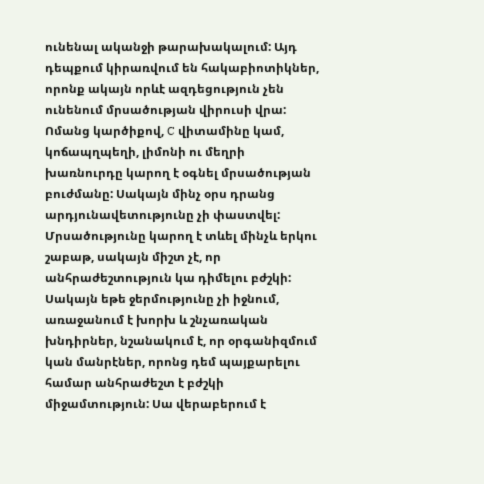ունենալ ականջի թարախակալում: Այդ դեպքում կիրառվում են հակաբիոտիկներ, որոնք ակայն որևէ ազդեցություն չեն ունենում մրսածության վիրուսի վրա: Ոմանց կարծիքով, C վիտամինը կամ, կոճապղպեղի, լիմոնի ու մեղրի խառնուրդը կարող է օգնել մրսածության բուժմանը: Սակայն մինչ օրս դրանց արդյունավետությունը չի փաստվել:
Մրսածությունը կարող է տևել մինչև երկու շաբաթ, սակայն միշտ չէ, որ անհրաժեշտություն կա դիմելու բժշկի: Սակայն եթե ջերմությունը չի իջնում, առաջանում է խորխ և շնչառական խնդիրներ, նշանակում է, որ օրգանիզմում կան մանրէներ, որոնց դեմ պայքարելու համար անհրաժեշտ է բժշկի միջամտություն: Սա վերաբերում է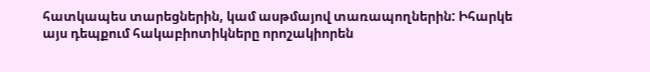հատկապես տարեցներին, կամ ասթմայով տառապողներին: Իհարկե այս դեպքում հակաբիոտիկները որոշակիորեն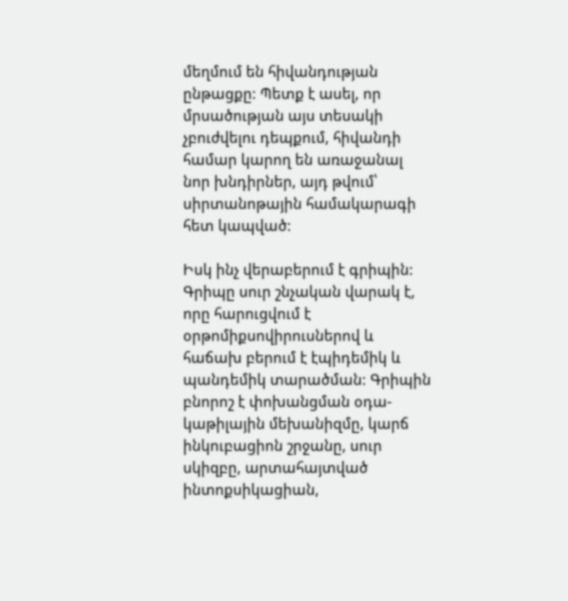մեղմում են հիվանդության ընթացքը: Պետք է ասել, որ մրսածության այս տեսակի չբուժվելու դեպքում, հիվանդի համար կարող են առաջանալ նոր խնդիրներ, այդ թվում՝ սիրտանոթային համակարագի հետ կապված:

Իսկ ինչ վերաբերում է գրիպին:
Գրիպը սուր շնչական վարակ է, որը հարուցվում է օրթոմիքսովիրուսներով և հաճախ բերում է էպիդեմիկ և պանդեմիկ տարածման: Գրիպին բնորոշ է փոխանցման օդա-կաթիլային մեխանիզմը, կարճ ինկուբացիոն շրջանը, սուր սկիզբը, արտահայտված ինտոքսիկացիան,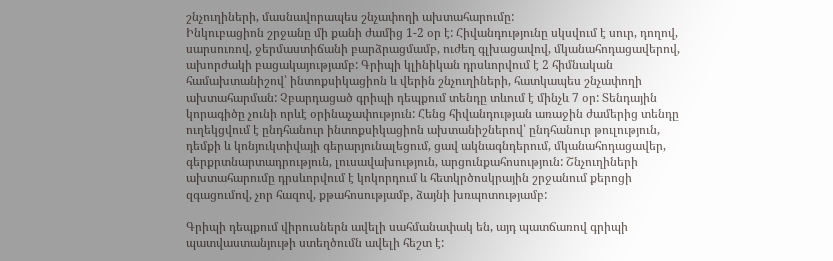շնչուղիների, մասնավորապես շնչափողի ախտահարումը:
Ինկուբացիոն շրջանը մի քանի ժամից 1-2 օր է: Հիվանդությունը սկսվում է սուր, դողով, սարսուռով, ջերմաստիճանի բարձրացմամբ, ուժեղ գլխացավով, մկանահոդացավերով, ախորժակի բացակայությամբ: Գրիպի կլինիկան դրսևորվում է 2 հիմնական համախտանիշով՝ ինտոքսիկացիոն և վերին շնչուղիների, հատկապես շնչափողի ախտահարման: Չբարդացած գրիպի դեպքում տենդը տևում է մինչև 7 օր: Տենդային կորագիծը չունի որևէ օրինաչափություն: Հենց հիվանդության առաջին ժամերից տենդը ուղեկցվում է ընդհանուր ինտոքսիկացիոն ախտանիշներով՝ ընդհանուր թուլություն, դեմքի և կոնյուկտիվայի գերարյունալեցում, ցավ ակնագնդերում, մկանահոդացավեր, գերքրտնարտադրություն, լուսավախություն, արցունքահոսություն: Շնչուղիների ախտահարումը դրսևորվում է կոկորդում և հետկրծոսկրային շրջանում քերոցի զգացումով, չոր հազով, քթահոսությամբ, ձայնի խռպոտությամբ:

Գրիպի դեպքում վիրուսներն ավելի սահմանափակ են, այդ պատճառով գրիպի պատվաստանյութի ստեղծումն ավելի հեշտ է: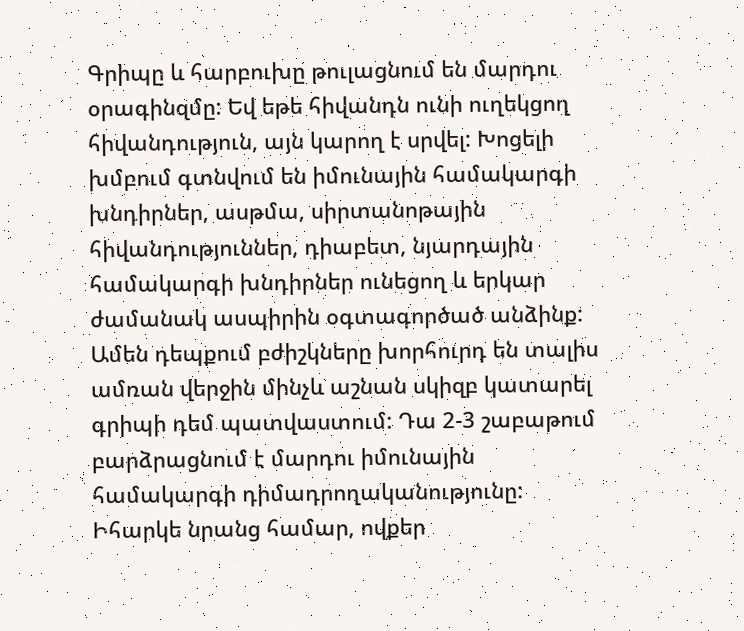Գրիպը և հարբուխը թուլացնում են մարդու օրագինզմը: Եվ եթե հիվանդն ունի ուղեկցող հիվանդություն, այն կարող է սրվել: Խոցելի խմբում գտնվում են իմունային համակարգի խնդիրներ, ասթմա, սիրտանոթային հիվանդություններ, դիաբետ, նյարդային համակարգի խնդիրներ ունեցող և երկար ժամանակ ասպիրին օգտագործած անձինք:
Ամեն դեպքում բժիշկները խորհուրդ են տալիս ամռան վերջին մինչև աշնան սկիզբ կատարել գրիպի դեմ պատվաստում: Դա 2-3 շաբաթում բարձրացնում է մարդու իմունային համակարգի դիմադրողականությունը: Իհարկե նրանց համար, ովքեր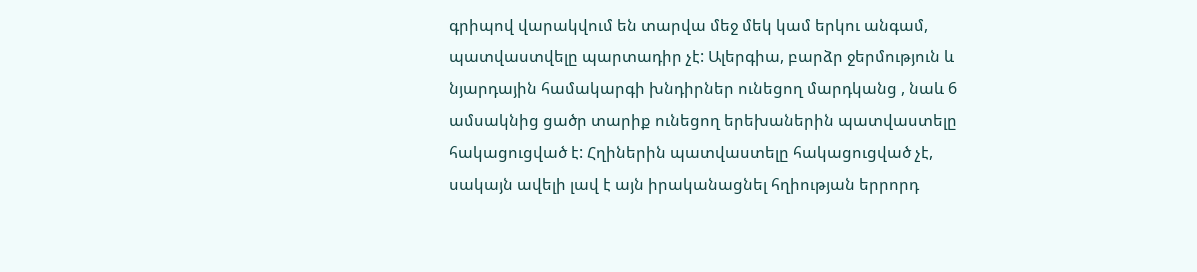գրիպով վարակվում են տարվա մեջ մեկ կամ երկու անգամ, պատվաստվելը պարտադիր չէ: Ալերգիա, բարձր ջերմություն և նյարդային համակարգի խնդիրներ ունեցող մարդկանց , նաև 6 ամսակնից ցածր տարիք ունեցող երեխաներին պատվաստելը հակացուցված է: Հղիներին պատվաստելը հակացուցված չէ, սակայն ավելի լավ է այն իրականացնել հղիության երրորդ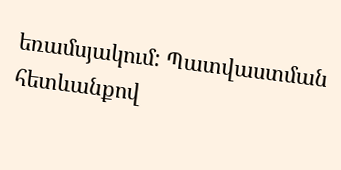եռամսյակում: Պատվաստման հետևանքով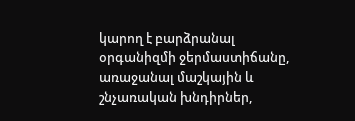կարող է բարձրանալ օրգանիզմի ջերմաստիճանը, առաջանալ մաշկային և շնչառական խնդիրներ,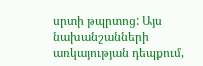սրտի թպրտոց: Այս նախանշանների առկայության դեպքում,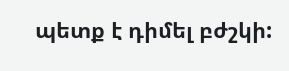պետք է դիմել բժշկի: